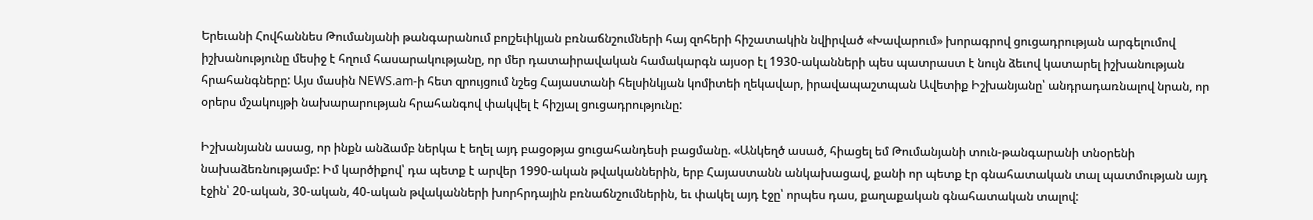Երեւանի Հովհաննես Թումանյանի թանգարանում բոլշեւիկյան բռնաճնշումների հայ զոհերի հիշատակին նվիրված «Խավարում» խորագրով ցուցադրության արգելումով իշխանությունը մեսիջ է հղում հասարակությանը, որ մեր դատաիրավական համակարգն այսօր էլ 1930-ականների պես պատրաստ է նույն ձեւով կատարել իշխանության հրահանգները: Այս մասին NEWS.am-ի հետ զրույցում նշեց Հայաստանի հելսինկյան կոմիտեի ղեկավար, իրավապաշտպան Ավետիք Իշխանյանը՝ անդրադառնալով նրան, որ օրերս մշակույթի նախարարության հրահանգով փակվել է հիշյալ ցուցադրությունը:

Իշխանյանն ասաց, որ ինքն անձամբ ներկա է եղել այդ բացօթյա ցուցահանդեսի բացմանը. «Անկեղծ ասած, հիացել եմ Թումանյանի տուն-թանգարանի տնօրենի նախաձեռնությամբ: Իմ կարծիքով՝ դա պետք է արվեր 1990-ական թվականներին, երբ Հայաստանն անկախացավ, քանի որ պետք էր գնահատական տալ պատմության այդ էջին՝ 20-ական, 30-ական, 40-ական թվականների խորհրդային բռնաճնշումներին, եւ փակել այդ էջը՝ որպես դաս, քաղաքական գնահատական տալով: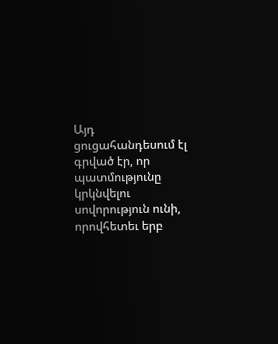Այդ ցուցահանդեսում էլ գրված էր, որ պատմությունը կրկնվելու սովորություն ունի, որովհետեւ երբ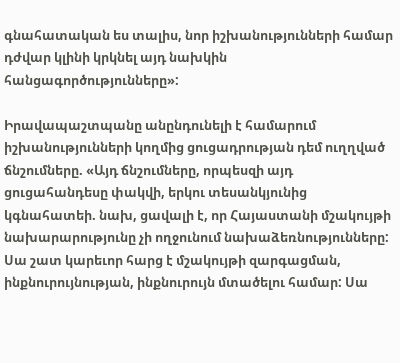գնահատական ես տալիս, նոր իշխանությունների համար դժվար կլինի կրկնել այդ նախկին հանցագործությունները»:

Իրավապաշտպանը անընդունելի է համարում իշխանությունների կողմից ցուցադրության դեմ ուղղված ճնշումները. «Այդ ճնշումները, որպեսզի այդ ցուցահանդեսը փակվի, երկու տեսանկյունից կգնահատեի. նախ, ցավալի է, որ Հայաստանի մշակույթի նախարարությունը չի ողջունում նախաձեռնությունները: Սա շատ կարեւոր հարց է մշակույթի զարգացման, ինքնուրույնության, ինքնուրույն մտածելու համար: Սա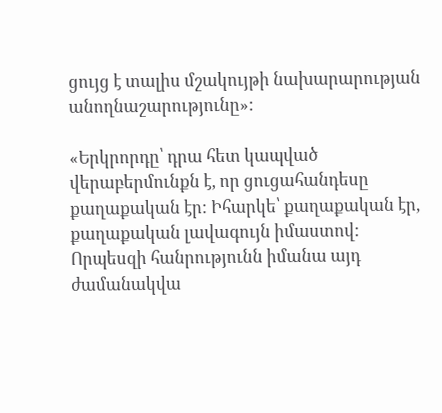ցույց է տալիս մշակույթի նախարարության անողնաշարությունը»:

«Երկրորդը՝ դրա հետ կապված վերաբերմունքն է, որ ցուցահանդեսը քաղաքական էր: Իհարկե՝ քաղաքական էր, քաղաքական լավագույն իմաստով: Որպեսզի հանրությունն իմանա այդ ժամանակվա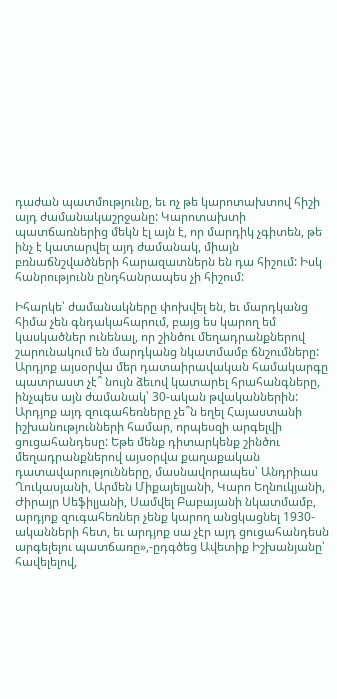դաժան պատմությունը, եւ ոչ թե կարոտախտով հիշի այդ ժամանակաշրջանը: Կարոտախտի պատճառներից մեկն էլ այն է, որ մարդիկ չգիտեն, թե ինչ է կատարվել այդ ժամանակ, միայն բռնաճնշվածների հարազատներն են դա հիշում: Իսկ հանրությունն ընդհանրապես չի հիշում:

Իհարկե՝ ժամանակները փոխվել են, եւ մարդկանց հիմա չեն գնդակահարում, բայց ես կարող եմ կասկածներ ունենալ, որ շինծու մեղադրանքներով շարունակում են մարդկանց նկատմամբ ճնշումները: Արդյոք այսօրվա մեր դատաիրավական համակարգը պատրաստ չէ՞ նույն ձեւով կատարել հրահանգները, ինչպես այն ժամանակ՝ 30-ական թվականներին: Արդյոք այդ զուգահեռները չե՞ն եղել Հայաստանի իշխանությունների համար, որպեսզի արգելվի ցուցահանդեսը: Եթե մենք դիտարկենք շինծու մեղադրանքներով այսօրվա քաղաքական դատավարությունները, մասնավորապես՝ Անդրիաս Ղուկասյանի, Արմեն Միքայելյանի, Կարո Եղնուկյանի, Ժիրայր Սեֆիլյանի, Սամվել Բաբայանի նկատմամբ, արդյոք զուգահեռներ չենք կարող անցկացնել 1930-ականների հետ, եւ արդյոք սա չէր այդ ցուցահանդեսն արգելելու պատճառը»,-ըդգծեց Ավետիք Իշխանյանը՝ հավելելով,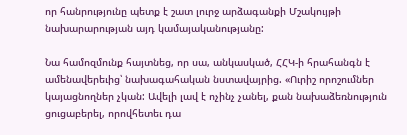որ հանրությունը պետք է շատ լուրջ արձագանքի Մշակույթի նախարարության այդ կամայականությանը:

Նա համոզմունք հայտնեց, որ սա, անկասկած, ՀՀԿ-ի հրահանգն է ամենավերեւից՝ նախագահական նստավայրից. «Ուրիշ որոշումներ կայացնողներ չկան: Ավելի լավ է ոչինչ չանել, քան նախաձեռնություն ցուցաբերել, որովհետեւ դա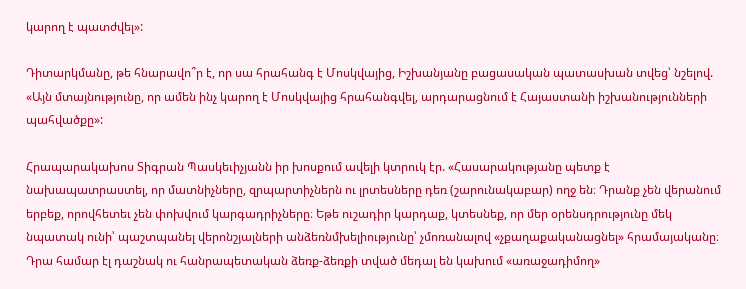կարող է պատժվել»:

Դիտարկմանը, թե հնարավո՞ր է, որ սա հրահանգ է Մոսկվայից, Իշխանյանը բացասական պատասխան տվեց՝ նշելով. «Այն մտայնությունը, որ ամեն ինչ կարող է Մոսկվայից հրահանգվել, արդարացնում է Հայաստանի իշխանությունների պահվածքը»:

Հրապարակախոս Տիգրան Պասկեւիչյանն իր խոսքում ավելի կտրուկ էր. «Հասարակությանը պետք է նախապատրաստել, որ մատնիչները, զրպարտիչներն ու լրտեսները դեռ (շարունակաբար) ողջ են։ Դրանք չեն վերանում երբեք, որովհետեւ չեն փոխվում կարգադրիչները։ Եթե ուշադիր կարդաք, կտեսնեք, որ մեր օրենսդրությունը մեկ նպատակ ունի՝ պաշտպանել վերոնշյալների անձեռնմխելիությունը՝ չմոռանալով «չքաղաքականացնել» հրամայականը։ Դրա համար էլ դաշնակ ու հանրապետական ձեռք-ձեռքի տված մեդալ են կախում «առաջադիմող»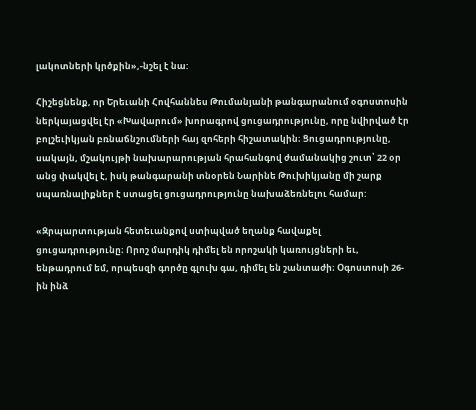լակոտների կրծքին»,-նշել է նա:

Հիշեցնենք, որ Երեւանի Հովհաննես Թումանյանի թանգարանում օգոստոսին ներկայացվել էր «Խավարում» խորագրով ցուցադրությունը, որը նվիրված էր բոլշեւիկյան բռնաճնշումների հայ զոհերի հիշատակին։ Ցուցադրությունը, սակայն, մշակույթի նախարարության հրահանգով ժամանակից շուտ՝ 22 օր անց փակվել է, իսկ թանգարանի տնօրեն Նարինե Թուխիկյանը մի շարք սպառնալիքներ է ստացել ցուցադրությունը նախաձեռնելու համար:

«Զրպարտության հետեւանքով ստիպված եղանք հավաքել ցուցադրությունը։ Որոշ մարդիկ դիմել են որոշակի կառույցների եւ, ենթադրում եմ, որպեսզի գործը գլուխ գա, դիմել են շանտաժի։ Օգոստոսի 26-ին ինձ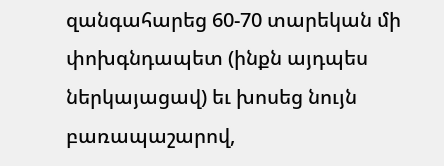զանգահարեց 60-70 տարեկան մի փոխգնդապետ (ինքն այդպես ներկայացավ) եւ խոսեց նույն բառապաշարով,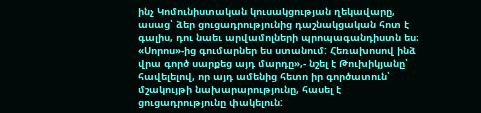ինչ Կոմունիստական կուսակցության ղեկավարը, ասաց՝ ձեր ցուցադրությունից դաշնակցական հոտ է գալիս, դու նաեւ արվամոլների պրոպագանդիստն ես։ «Սորոս»-ից գումարներ ես ստանում: Հեռախոսով ինձ վրա գործ սարքեց այդ մարդը»,- նշել է Թուխիկյանը՝ հավելելով, որ այդ ամենից հետո իր գործատուն՝ մշակույթի նախարարությունը, հասել է ցուցադրությունը փակելուն: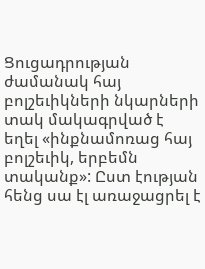Ցուցադրության ժամանակ հայ բոլշեւիկների նկարների տակ մակագրված է եղել «ինքնամոռաց հայ բոլշեւիկ, երբեմն տականք»: Ըստ էության հենց սա էլ առաջացրել է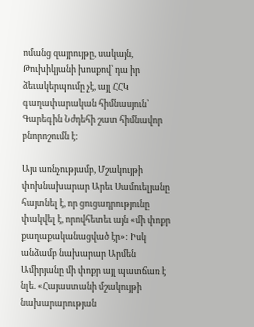ոմանց զայրույթը, սակայն, Թուխիկյանի խոսքով՝ դա իր ձեւակերպումը չէ, այլ ՀՀԿ գաղափարական հիմնասյուն՝ Գարեգին Նժդեհի շատ հիմնավոր բնորոշումն է:

Այս առնչությամբ, Մշակույթի փոխնախարար Արեւ Սամուելյանը հայտնել է, որ ցուցադրությունը փակվել է, որովհետեւ այն «մի փոքր քաղաքականացված էր»: Իսկ անձամբ նախարար Արմեն Ամիրյանը մի փոքր այլ պատճառ է նլե. «Հայաստանի մշակույթի նախարարության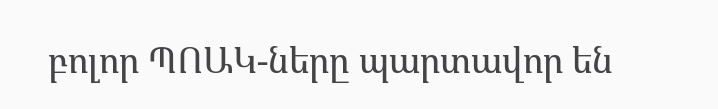բոլոր ՊՈԱԿ-ները պարտավոր են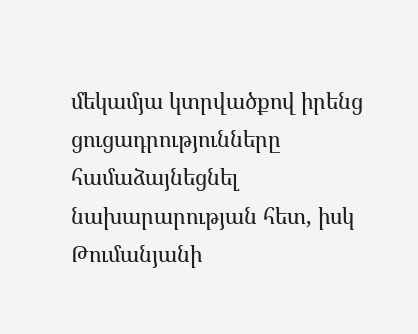մեկամյա կտրվածքով իրենց ցուցադրությունները համաձայնեցնել նախարարության հետ, իսկ Թումանյանի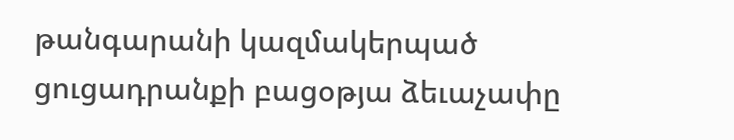թանգարանի կազմակերպած ցուցադրանքի բացօթյա ձեւաչափը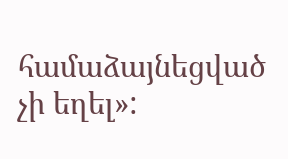համաձայնեցված չի եղել»: